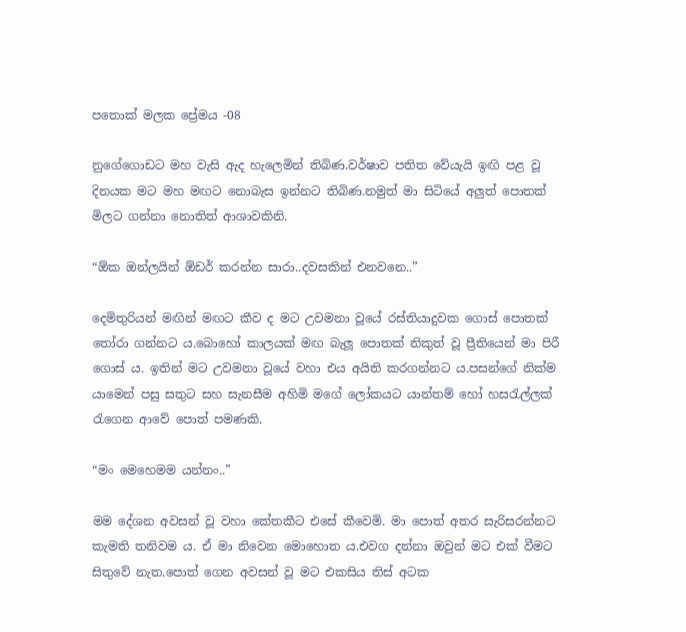පතොක් මලක ප්‍රේමය -08

නුගේගොඩට මහ වැසි ඇද හැලෙමින් තිබිණ.වර්ෂාව පතිත වේයැයි ඉඟි පළ වූ දිනයක මට මහ මඟට නොබැස ඉන්නට තිබිණ.නමුත් මා සිටියේ අලුත් පොතක් මිලට ගන්නා නොතිත් ආශාවකිනි.

“ඕක ඔන්ලයින් ඕඩර් කරන්න සාරා..දවසකින් එනවනෙ..”

දෙමිතුරියන් මඟින් මඟට කීව ද මට උවමනා වූයේ රස්තියාදුවක ගොස් පොතක් තෝරා ගන්නට ය.බොහෝ කාලයක් මඟ බැලූ පොතක් නිකුත් වූ ප්‍රීතියෙන් මා පිරී ගොස් ය. ඉතින් මට උවමනා වූයේ වහා එය අයිති කරගන්නට ය.පසන්ගේ නික්ම යාමෙන් පසු සතුට සහ සැනසීම අහිමි මගේ ලෝකයට යාන්තම් හෝ හසරැල්ලක් රැගෙන ආවේ පොත් පමණකි.

“මං මෙහෙමම යන්නං..”

මම දේශන අවසන් වූ වහා කේතකීට එසේ කීවෙමි. මා පොත් අතර සැරිසරන්නට කැමති තනිවම ය. ඒ මා නිවෙන මොහොත ය.එවග දන්නා ඔවුන් මට එක් වීමට සිතුවේ නැත.පොත් ගෙන අවසන් වූ මට එකසිය තිස් අටක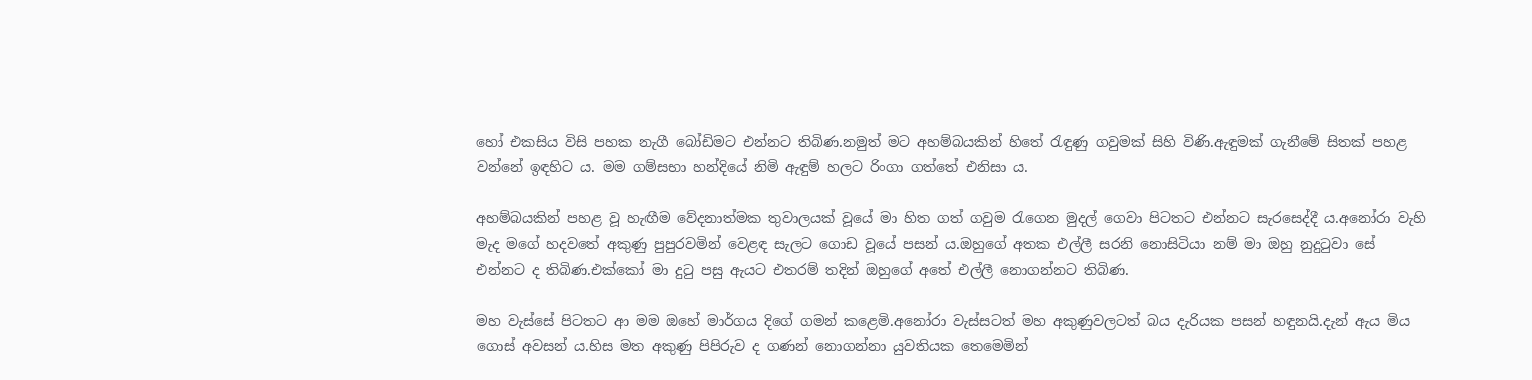හෝ එකසිය විසි පහක නැගී බෝඩිමට එන්නට තිබිණ.නමුත් මට අහම්බයකින් හිතේ රැඳුණු ගවුමක් සිහි විණි.ඇඳුමක් ගැනීමේ සිතක් පහළ වන්නේ ඉඳහිට ය. මම ගම්සභා හන්දියේ නිමි ඇඳුම් හලට රිංගා ගත්තේ එනිසා ය.

අහම්බයකින් පහළ වූ හැඟීම වේදනාත්මක තුවාලයක් වූයේ මා හිත ගත් ගවුම රැගෙන මුදල් ගෙවා පිටතට එන්නට සැරසෙද්දී ය.අනෝරා වැහි මැද මගේ හදවතේ අකුණු පුපුරවමින් වෙළඳ සැලට ගොඩ වූයේ පසන් ය.ඔහුගේ අතක එල්ලී සරනි නොසිටියා නම් මා ඔහු නුදුටුවා සේ එන්නට ද තිබිණ.එක්කෝ මා දුටු පසු ඇයට එතරම් තදින් ඔහුගේ අතේ එල්ලී නොගන්නට තිබිණ.

මහ වැස්සේ පිටතට ආ මම ඔහේ මාර්ගය දිගේ ගමන් කළෙමි.අනෝරා වැස්සටත් මහ අකුණුවලටත් බය දැරියක පසන් හඳුනයි.දැන් ඇය මිය ගොස් අවසන් ය.හිස මත අකුණු පිපිරුව ද ගණන් නොගන්නා යුවතියක තෙමෙමින්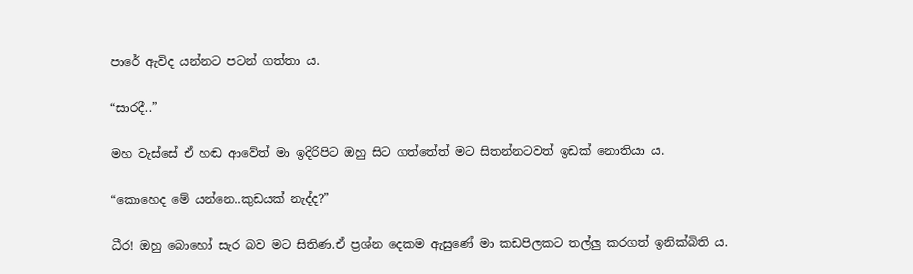පාරේ ඇවිද යන්නට පටන් ගත්තා ය.

“සාරදී..”

මහ වැස්සේ ඒ හඬ ආවේත් මා ඉදිරිපිට ඔහු සිට ගත්තේත් මට සිතන්නටවත් ඉඩක් නොතියා ය.

“කොහෙද මේ යන්නෙ..කුඩයක් නැද්ද?”

ධීර! ඔහු බොහෝ සැර බව මට සිතිණ.ඒ ප්‍රශ්න දෙකම ඇසුණේ මා කඩපිලකට තල්ලු කරගත් ඉනික්බිති ය.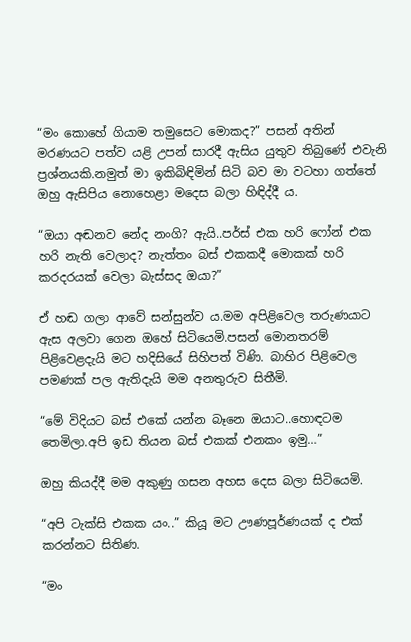“මං කොහේ ගියාම තමුසෙට මොකද?” පසන් අතින් මරණයට පත්ව යළි උපන් සාරදී ඇසිය යුතුව තිබුණේ එවැනි ප්‍රශ්නයකි.නමුත් මා ඉකිබිඳිමින් සිටි බව මා වටහා ගත්තේ ඔහු ඇසිපිය නොහෙළා මදෙස බලා හිඳිද්දී ය.

“ඔයා අඬනව නේද නංගි? ඇයි..පර්ස් එක හරි ෆෝන් එක හරි නැති වෙලාද? නැත්තං බස් එකකදී මොකක් හරි කරදරයක් වෙලා බැස්සද ඔයා?”

ඒ හඬ ගලා ආවේ සන්සුන්ව ය.මම අපිළිවෙල තරුණයාට ඇස අලවා ගෙන ඔහේ සිටියෙමි.පසන් මොනතරම් පිළිවෙළදැයි මට හදිසියේ සිහිපත් විණි. බාහිර පිළිවෙල පමණක් පල ඇතිදැයි මම අනතුරුව සිතීමි.

“මේ විදියට බස් එකේ යන්න බෑනෙ ඔයාට..හොඳටම තෙමිලා.අපි ඉඩ තියන බස් එකක් එනකං ඉමු…”

ඔහු කියද්දී මම අකුණු ගසන අහස දෙස බලා සිටියෙමි.

“අපි ටැක්සි එකක යං..” කියූ මට ඌණපූර්ණයක් ද එක් කරන්නට සිතිණ.

“මං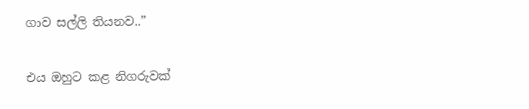ගාව සල්ලි තියනව..”

එය ඔහුට කළ නිගරුවක්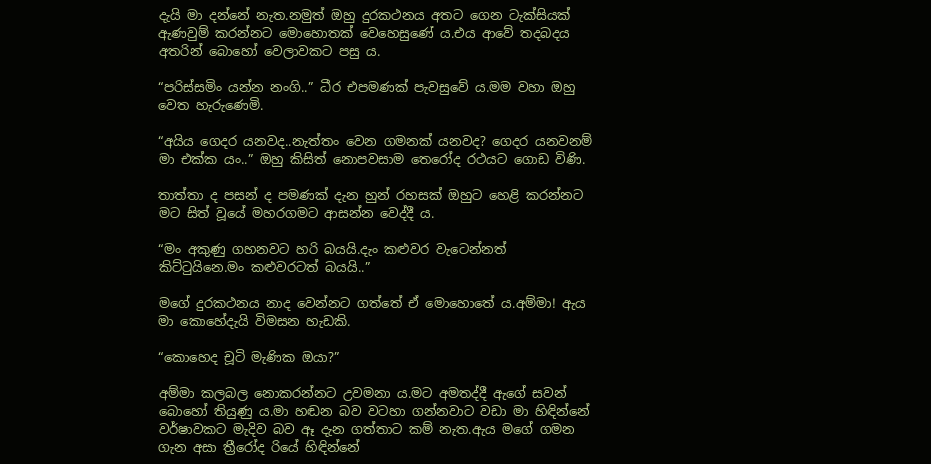දැයි මා දන්නේ නැත.නමුත් ඔහු දුරකථනය අතට ගෙන ටැක්සියක් ඇණවුම් කරන්නට මොහොතක් වෙහෙසුණේ ය.එය ආවේ තදබදය අතරින් බොහෝ වෙලාවකට පසු ය.

“පරිස්සමිං යන්න නංගි..” ධීර එපමණක් පැවසුවේ ය.මම වහා ඔහු වෙත හැරුණෙමි.

“අයිය ගෙදර යනවද..නැත්තං වෙන ගමනක් යනවද? ගෙදර යනවනම් මා එක්ක යං..” ඔහු කිසිත් නොපවසාම තෙරෝද රථයට ගොඩ විණි.

තාත්තා ද පසන් ද පමණක් දැන හුන් රහසක් ඔහුට හෙළි කරන්නට මට සිත් වූයේ මහරගමට ආසන්න වෙද්දී ය.

“මං අකුණු ගහනවට හරි බයයි.දැං කළුවර වැටෙන්නත් කිට්ටුයිනෙ.මං කළුවරටත් බයයි..”

මගේ දුරකථනය නාද වෙන්නට ගත්තේ ඒ මොහොතේ ය.අම්මා! ඇය මා කොහේදැයි විමසන හැඩකි.

“කොහෙද චූටි මැණික ඔයා?”

අම්මා කලබල නොකරන්නට උවමනා ය.මට අමතද්දී ඇගේ සවන් බොහෝ තියුණු ය.මා හඬන බව වටහා ගන්නවාට වඩා මා හිඳින්නේ වර්ෂාවකට මැදිව බව ඈ දැන ගත්තාට කම් නැත.ඇය මගේ ගමන ගැන අසා ත්‍රීරෝද රියේ හිඳින්නේ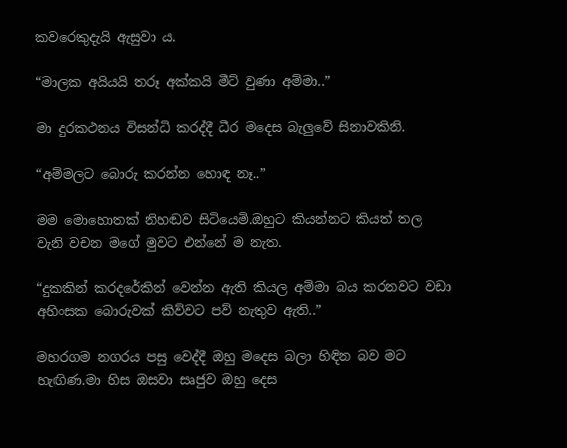කවරෙකුදැයි ඇසුවා ය.

“මාලක අයියයි තරූ අක්කයි මීට් වුණා අම්මා..”

මා දුරකථනය විසන්ධි කරද්දී ධීර මදෙස බැලුවේ සිනාවකිනි.

“අම්මලට බොරු කරන්න හොඳ නෑ..”

මම මොහොතක් නිහඬව සිටියෙමි.ඔහුට කියන්නට කියත් තල වැනි වචන මගේ මුවට එන්නේ ම නැත.

“දුකකින් කරදරේකින් වෙන්න ඇති කියල අම්මා බය කරනවට වඩා අහිංසක බොරුවක් කිව්වට පව් නැතුව ඇති..”

මහරගම නගරය පසු වෙද්දී ඔහු මදෙස බලා හිඳින බව මට හැඟිණ.මා හිස ඔසවා සෘජුව ඔහු දෙස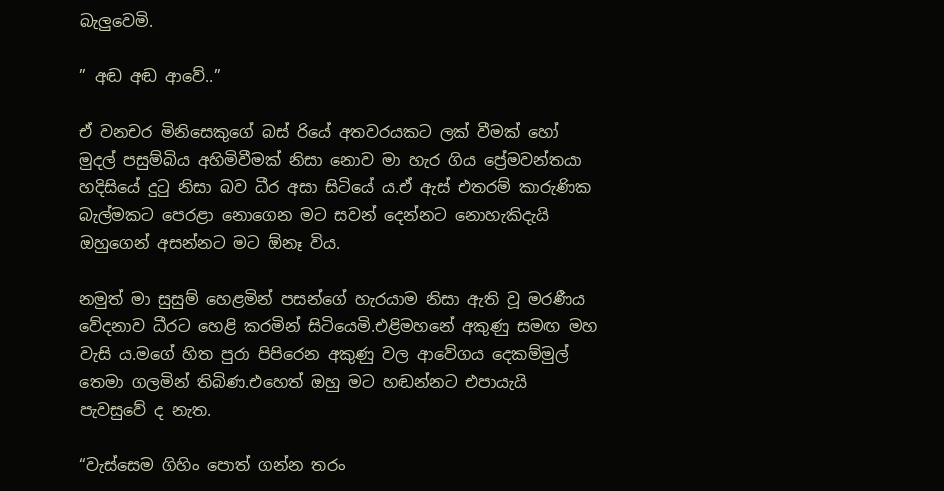බැලුවෙමි.

” අඬ අඬ ආවේ..”

ඒ වනචර මිනිසෙකුගේ බස්‍ රියේ අතවරයකට ලක් වීමක් හෝ මුදල් පසුම්බිය අහිමිවීමක් නිසා නොව මා හැර ගිය ප්‍රේමවන්තයා හදිසියේ දුටු නිසා බව ධීර අසා සිටියේ ය.ඒ ඇස් එතරම් කාරුණික බැල්මකට පෙරළා නොගෙන මට සවන් දෙන්නට නොහැකිදැයි ඔහුගෙන් අසන්නට මට ඕනෑ විය.

නමුත් මා සුසුම් හෙළමින් පසන්ගේ හැරයාම නිසා ඇති වූ මරණීය වේදනාව ධීරට හෙළි කරමින් සිටියෙමි.එළිමහනේ අකුණු සමඟ මහ වැසි ය.මගේ හිත පුරා පිපිරෙන අකුණු වල ආවේගය දෙකම්මුල් තෙමා ගලමින් තිබිණ.එහෙත් ඔහු මට හඬන්නට එපායැයි පැවසුවේ ද නැත.

“වැස්සෙම ගිහිං පොත් ගන්න තරං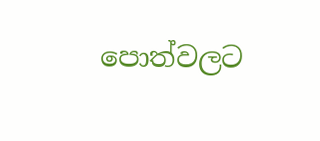පොත්වලට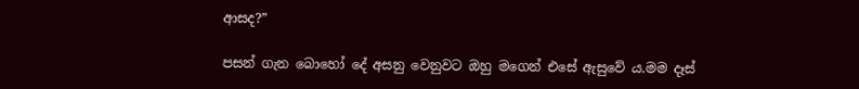ආසද?”

පසන් ගැන බොහෝ දේ අසනු වෙනුවට ඔහු මගෙන් එසේ ඇසුවේ ය.මම දෑස්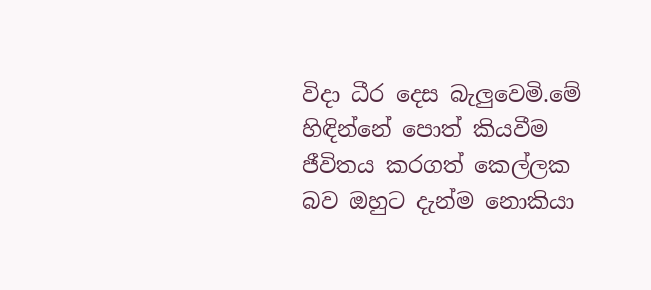විදා ධීර දෙස බැලුවෙමි.මේ හිඳින්නේ පොත් කියවීම ජීවිතය කරගත් කෙල්ලක බව ඔහුට දැන්ම නොකියා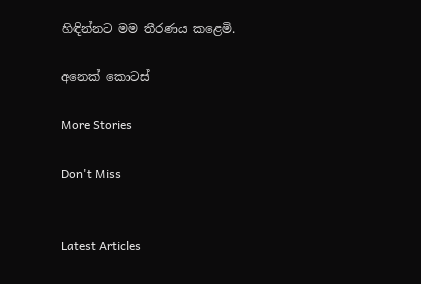හිඳින්නට මම තීරණය කළෙමි.

අනෙක් කොටස්

More Stories

Don't Miss


Latest Articles